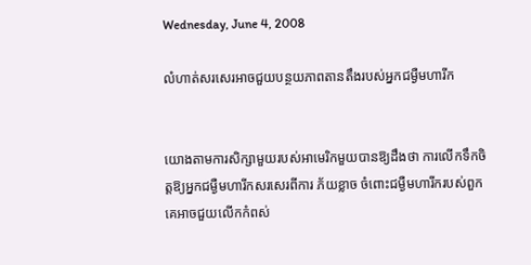Wednesday, June 4, 2008

លំហាត់សរសេរអាចជួយបន្ថយភាពតានតឹងរបស់អ្នកជម្ងឺមហារីក


យោងតាមការសិក្សាមួយរបស់អាមេរិកមួយបានឱ្យដឹងថា ការលើកទឹកចិត្តឱ្យអ្នកជម្ងឺមហារីកសរសេរពីការ ភ័យខ្លាច ចំពោះជម្ងឺមហារីករបស់ពួកគេអាចជួយលើកកំពស់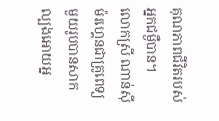គុណភាពជីវិតរបស់អ្នកជម្ងឺបាន។
លោកស្រី ណាន់ស៊ី ម៉រហ្គេនជាគ្រូពេទ្យមួយរូបបានសាកល្បងអោយអ្ន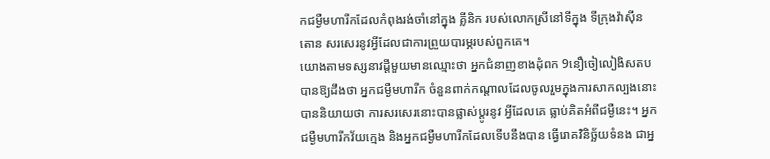កជម្ងឺមហារីកដែលកំពុងរង់ចាំនៅក្នុង គ្លីនិក របស់លោកស្រីនៅទីក្នុង ទីក្រុងវ៉ាស៊ីនតោន សរសេរនូវអ្វីដែលជាការព្រួយបារម្ភរបស់ពួកគេ។
យោងតាមទស្សនាវដ្តីមួយមានឈ្មោះថា អ្នកជំនាញខាងដុំពក 9នឿចៀលៀងិសតប បានឱ្យដឹងថា អ្នកជម្ងឺមហារីក ចំនួនពាក់កណ្តាលដែលចូលរួមក្នុងការសាកល្បងនោះបាននិយាយថា ការសរសេរនោះបានផ្លាស់ប្តូរនូវ អ្វីដែលគេ ធ្លាប់គិតអំពីជម្ងឺនេះ។ អ្នកជម្ងឺមហារីកវ័យក្មេង និងអ្នកជម្ងឺមហារីកដែលទើបនឹងបាន ធ្វើរោគវិនិច្ឆ័យទំនង ជាអ្ន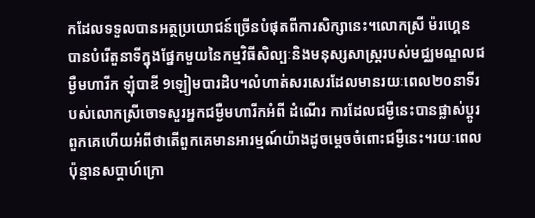កដែលទទួលបានអត្ថប្រយោជន៍ច្រើនបំផុតពីការសិក្សានេះ។លោកស្រី ម៉រហ្គេន បានបំរើតួនាទីក្នុងផ្នែកមួយនៃកម្មវិធីសិល្បៈនិងមនុស្សសាស្ត្ររបស់មជ្ឈមណ្ឌលជម្ងឺមហារីក ឡុំបាឌី 9ឡៀមបារដិប។លំហាត់សរសេរដែលមានរយៈពេល២០នាទីរបស់លោកស្រីចោទសួរអ្នកជម្ងឺមហារីកអំពី ដំណើរ ការដែលជម្ងឺនេះបានផ្លាស់ប្តូរពួកគេហើយអំពីថាតើពួកគេមានអារម្មណ៍យ៉ាងដូចម្តេចចំពោះជម្ងឺនេះ។រយៈពេលប៉ុន្មានសប្តាហ៍ក្រោ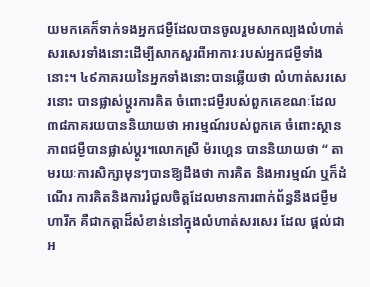យមកគេក៏ទាក់ទងអ្នកជម្ងឺដែលបានចូលរួមសាកល្បងលំហាត់សរសេរទាំងនោះដើម្បីសាកសួរពីអាការៈរបស់អ្នកជម្ងឺទាំងនោះ។ ៤៩ភាគរយនៃអ្នកទាំងនោះបានឆ្លើយថា លំហាត់សរសេរនោះ បានផ្លាស់ប្តូរការគិត ចំពោះជម្ងឺរបស់ពួកគេខណៈដែល៣៨ភាគរយបាននិយាយថា អារម្មណ៍របស់ពួកគេ ចំពោះស្ថានភាពជម្ងឺបានផ្លាស់ប្តូរ។លោកស្រី ម៉រហ្គេន បាននិយាយថា “ តាមរយៈការសិក្សាមុនៗបានឱ្យដឹងថា ការគិត និងអារម្មណ៍ ឬក៏ដំណើរ ការគិតនិងការរំជួលចិត្តដែលមានការពាក់ព័ន្ធនឹងជម្ងឺមហារីក គឺជាកត្តាដ៏សំខាន់នៅក្នុងលំហាត់សរសេរ ដែល ផ្តល់ជាអ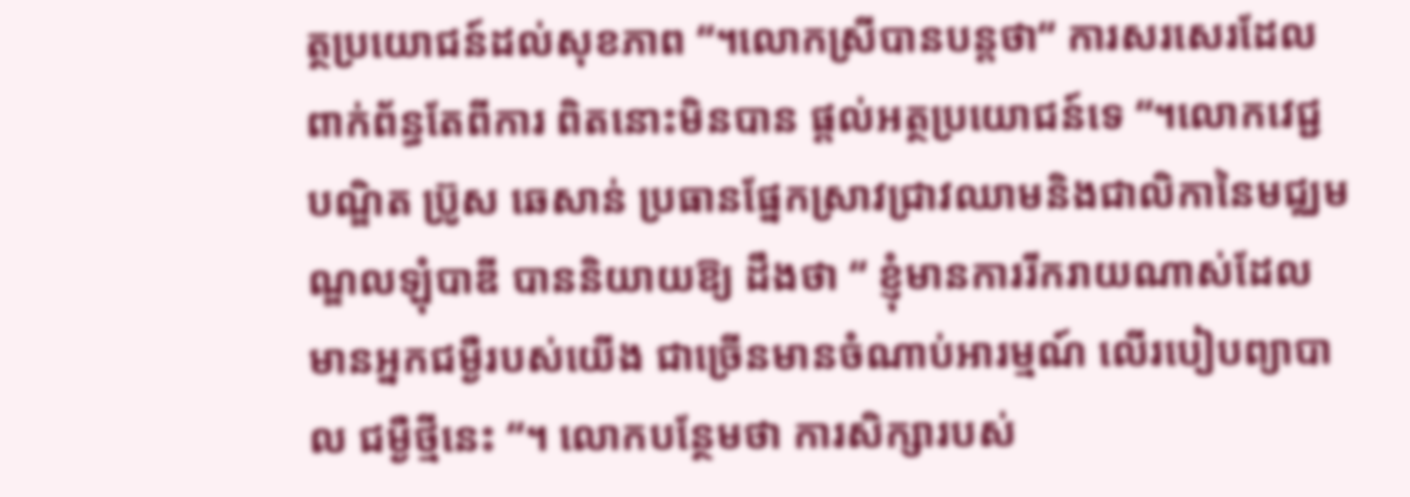ត្ថប្រយោជន៍ដល់សុខភាព “។លោកស្រីបានបន្តថា“ ការសរសេរដែលពាក់ព័ន្ធតែពីការ ពិតនោះមិនបាន ផ្តល់អត្ថប្រយោជន៍ទេ “។លោកវេជ្ជបណ្ឌិត ប៊្រូស ឆេសាន់ ប្រធានផ្នែកស្រាវជ្រាវឈាមនិងជាលិកានៃមជ្ឈមណ្ឌលឡុំបាឌី បាននិយាយឱ្យ ដឹងថា “ ខ្ញុំមានការរីករាយណាស់ដែលមានអ្នកជម្ងឺរបស់យើង ជាច្រើនមានចំណាប់អារម្មណ៍ លើរបៀបព្យាបាល ជម្ងឺថ្មីនេះ “។ លោកបន្ថែមថា ការសិក្សារបស់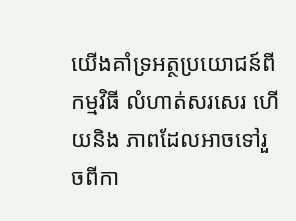យើងគាំទ្រអត្ថប្រយោជន៍ពីកម្មវិធី លំហាត់សរសេរ ហើយនិង ភាពដែលអាចទៅរួចពីកា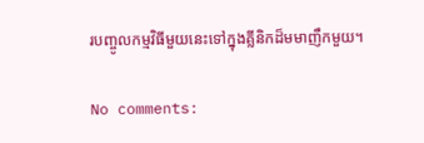របញ្ចូលកម្មវិធីមួយនេះទៅក្នុងគ្លីនិកដ៏មមាញឹកមួយ។

No comments: